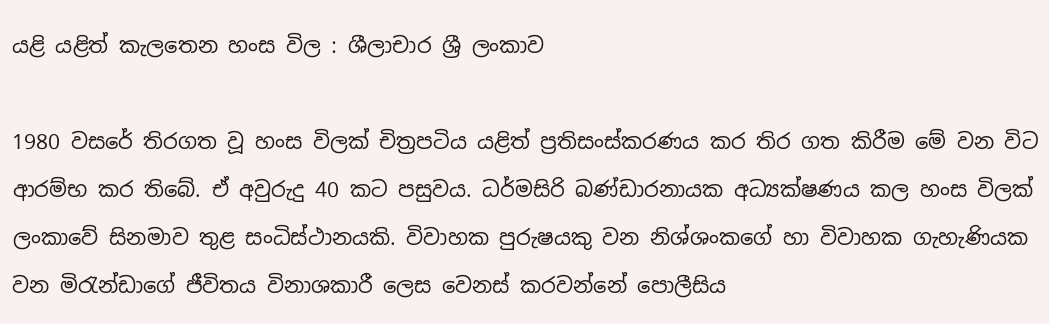යළි යළිත් කැලතෙන හංස විල : ශීලාචාර ශ්‍රී ලංකාව

1980 වසරේ තිරගත වූ හංස විලක් චිත්‍රපටිය යළිත් ප්‍රතිසංස්කරණය කර තිර ගත කිරීම මේ වන විට ආරම්භ කර තිබේ. ඒ අවුරුදු 40 කට පසුවය. ධර්මසිරි බණ්ඩාරනායක අධ්‍යක්ෂණය කල හංස විලක් ලංකාවේ සිනමාව තුළ සංධිස්ථානයකි. විවාහක පුරුෂයකු වන නිශ්ශංකගේ හා විවාහක ගැහැණියක වන මිරැන්ඩාගේ ජීවිතය විනාශකාරී ලෙස වෙනස් කරවන්නේ පොලීසිය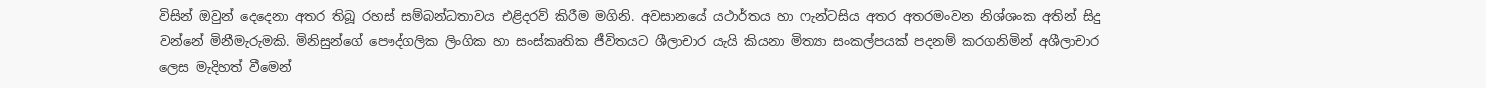විසින් ඔවුන් දෙදෙනා අතර තිබූ රහස් සම්බන්ධතාවය එළිදරව් කිරීම මගිනි. අවසානයේ යථාර්තය හා ෆැන්ටසිය අතර අතරමංවන නිශ්ශංක අතින් සිදු වන්නේ මිනීමැරුමකි. මිනිසුන්ගේ පෞද්ගලික ලිංගික හා සංස්කෘතික ජීවිතයට ශීලාචාර යැයි කියනා මිත්‍යා සංකල්පයක් පදනම් කරගනිමින් අශීලාචාර ලෙස මැදිහත් වීමෙන්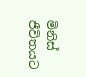මිනිස් ජීවිතයට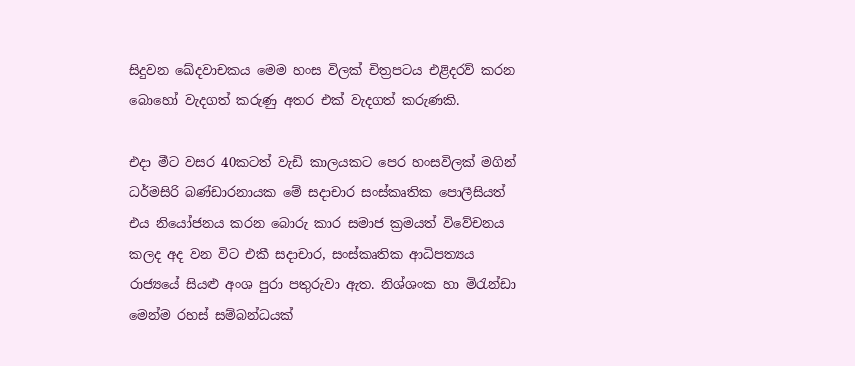සිදුවන ඛේදවාචකය මෙම හංස විලක් චිත්‍රපටය එළිදරව් කරන බොහෝ වැදගත් කරුණු අතර එක් වැදගත් කරුණකි.

එදා මීට වසර 40කටත් වැඩි කාලයකට පෙර හංසවිලක් මගින් ධර්මසිරි බණ්ඩාරනායක මේ සදාචාර සංස්කෘතික පොලීසියත් එය නියෝජනය කරන බොරු කාර සමාජ ක්‍රමයත් විවේචනය කලද අද වන විට එකී සදාචාර, සංස්කෘතික ආධිපත්‍යය රාජ්‍යයේ සියළු අංශ පුරා පතුරුවා ඇත. නිශ්ශංක හා මිරැන්ඩා මෙන්ම රහස් සම්බන්ධයක්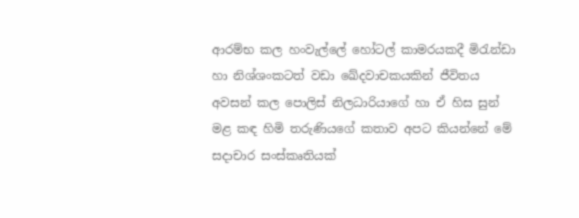ආරම්භ කල හංවැල්ලේ හෝටල් කාමරයකදී මිරැන්ඩා හා නිශ්ශංකටත් වඩා ඛේදවාචකයකින් ජීවිතය අවසන් කල පොලිස් නිලධාරියාගේ හා ඒ හිස සුන් මළ කඳ හිමි තරුණියගේ කතාව අපට කියන්නේ මේ සදාචාර සංස්කෘතියක්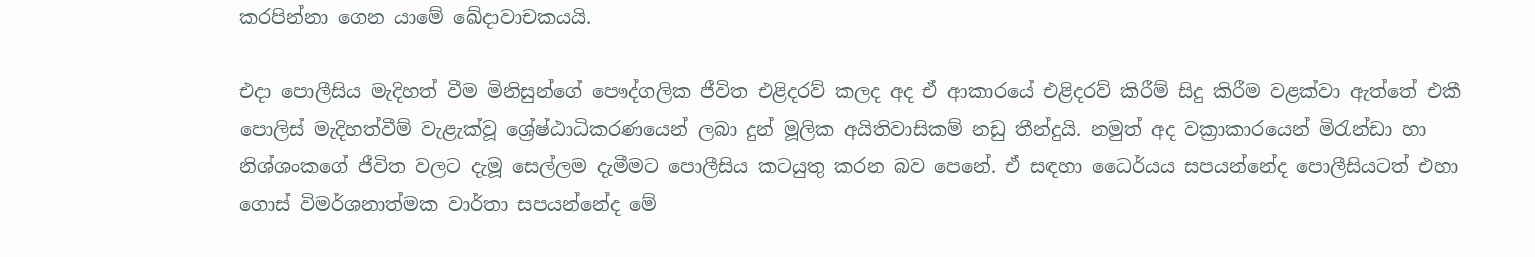කරපින්නා ගෙන යාමේ ඛේදාවාචකයයි.

එදා පොලීසිය මැදිහත් වීම මිනිසුන්ගේ පෞද්ගලික ජීවිත එළිදරව් කලද අද ඒ ආකාරයේ එළිදරව් කිරීම් සිදු කිරීම වළක්වා ඇත්තේ එකී පොලිස් මැදිහත්වීම් වැළැක්වූ ශ්‍රේෂ්ඨාධිකරණයෙන් ලබා දුන් මූලික අයිතිවාසිකම් නඩු තීන්දුයි. නමුත් අද වක්‍රාකාරයෙන් මිරැන්ඩා හා නිශ්ශංකගේ ජීවිත වලට දැමූ සෙල්ලම දැමීමට පොලීසිය කටයුතු කරන බව පෙනේ. ඒ සඳහා ධෛර්යය සපයන්නේද පොලීසියටත් එහා ගොස් විමර්ශනාත්මක වාර්තා සපයන්නේද මේ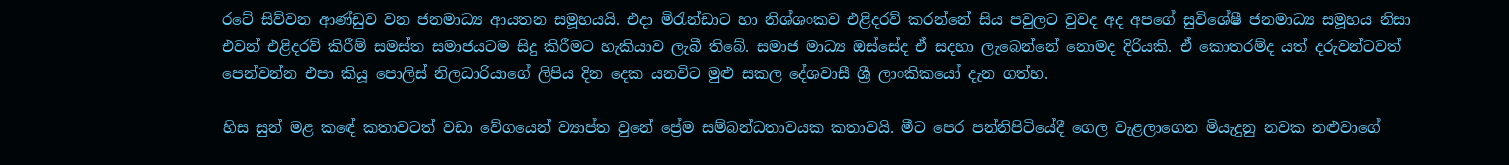රටේ සිව්වන ආණ්ඩුව වන ජනමාධ්‍ය ආයතන සමූහයයි. එදා මිරැන්ඩාට හා නිශ්ශංකව එළිදරව් කරන්නේ සිය පවුලට වුවද අද අපගේ සුවිශේෂී ජනමාධ්‍ය සමූහය නිසා එවන් එළිදරව් කිරීම් සමස්ත සමාජයටම සිදු කිරීමට හැකියාව ලැබී තිබේ. සමාජ මාධ්‍ය ඔස්සේද ඒ සදහා ලැබෙන්නේ නොමද දිරියකි. ඒ කොතරම්ද යත් දරුවන්ටවත් පෙන්වන්න එපා කියූ පොලිස් නිලධාරියාගේ ලිපිය දින දෙක යනවිට මුළු සකල දේශවාසී ශ්‍රී ලාංකිකයෝ දැන ගත්හ.

හිස සුන් මළ කඳේ කතාවටත් වඩා වේගයෙන් ව්‍යාප්ත වුනේ ප්‍රේම සම්බන්ධතාවයක කතාවයි. මීට පෙර පන්නිපිටියේදී ගෙල වැළලාගෙන මියැදුනු නවක නළුවාගේ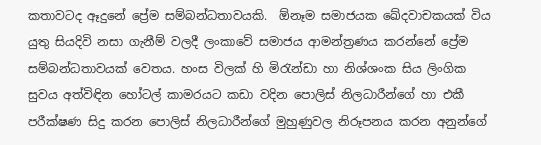කතාවටද ඈදුනේ ප්‍රේම සම්බන්ධතාවයකි.  ඕනෑම සමාජයක ඛේදවාචකයක් විය යුතු සියදිවි නසා ගැනීම් වලදී ලංකාවේ සමාජය ආමන්ත්‍රණය කරන්නේ ප්‍රේම සම්බන්ධතාවයක් වෙතය. හංස විලක් හි මිරැන්ඩා හා නිශ්ශංක සිය ලිංගික සුවය අත්විඳින හෝටල් කාමරයට කඩා වදින පොලිස් නිලධාරීන්ගේ හා එකී පරීක්ෂණ සිදු කරන පොලිස් නිලධාරීන්ගේ මුහුණුවල නිරූපනය කරන අනුන්ගේ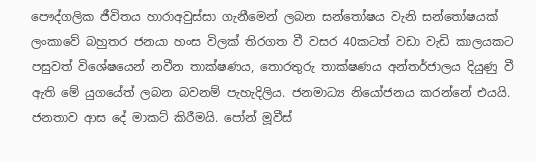පෞද්ගලික ජීවිතය හාරාඅවුස්සා ගැනීමෙන් ලබන සන්තෝෂය වැනි සන්තෝෂයක් ලංකාවේ බහුතර ජනයා හංස විලක් තිරගත වී වසර 40කටත් වඩා වැඩි කාලයකට පසුවත් විශේෂයෙන් නවීන තාක්ෂණය, තොරතුරු තාක්ෂණය අන්තර්ජාලය දියුණු වී ඇති මේ යුගයේත් ලබන බවනම් පැහැදිලිය. ජනමාධ්‍ය නියෝජනය කරන්නේ එයයි. ජනතාව ආස දේ මාකට් කිරීමයි. පෝන් මූවීස්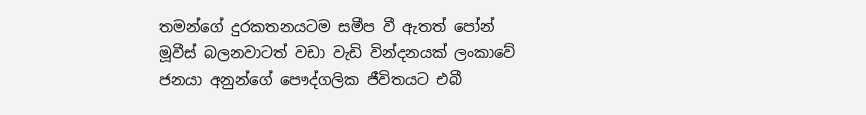තමන්ගේ දුරකතනයටම සමීප වී ඇතත් පෝන් මූවීස් බලනවාටත් වඩා වැඩි වින්දනයක් ලංකාවේ ජනයා අනුන්ගේ පෞද්ගලික ජීවිතයට එබී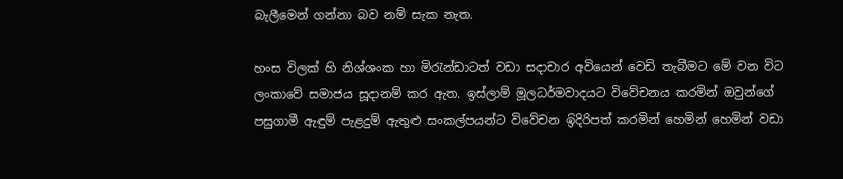බැලීමෙන් ගන්නා බව නම් සැක නැත.

හංස විලක් හි නිශ්ශංක හා මිරැන්ඩාටත් වඩා සදාචාර අවියෙන් වෙඩි තැබීමට මේ වන විට ලංකාවේ සමාජය සූදානම් කර ඇත. ඉස්ලාම් මූලධර්මවාදයට විවේචනය කරමින් ඔවුන්ගේ පසුගාමී ඇඳුම් පැළදුම් ඇතුළු සංකල්පයන්ට විවේචන ඉිදිරිපත් කරමින් හෙමින් හෙමින් වඩා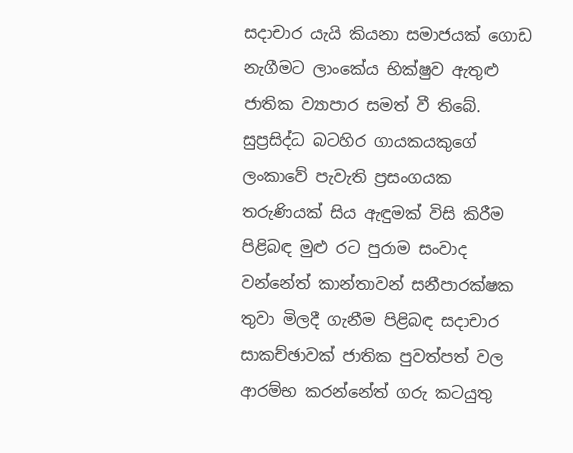සදාචාර යැයි කියනා සමාජයක් ගොඩ නැගීමට ලාංකේය භික්ෂුව ඇතුළු ජාතික ව්‍යාපාර සමත් වී තිබේ. සුප්‍රසිද්ධ බටහිර ගායකයකුගේ ලංකාවේ පැවැති ප්‍රසංගයක තරුණියක් සිය ඇඳුමක් විසි කිරීම පිළිබඳ මුළු රට පුරාම සංවාද වන්නේත් කාන්තාවන් සනීපාරක්ෂක තුවා මිලදී ගැනීම පිළිබඳ සදාචාර සාකච්ඡාවක් ජාතික පුවත්පත් වල ආරම්භ කරන්නේත් ගරු කටයුතු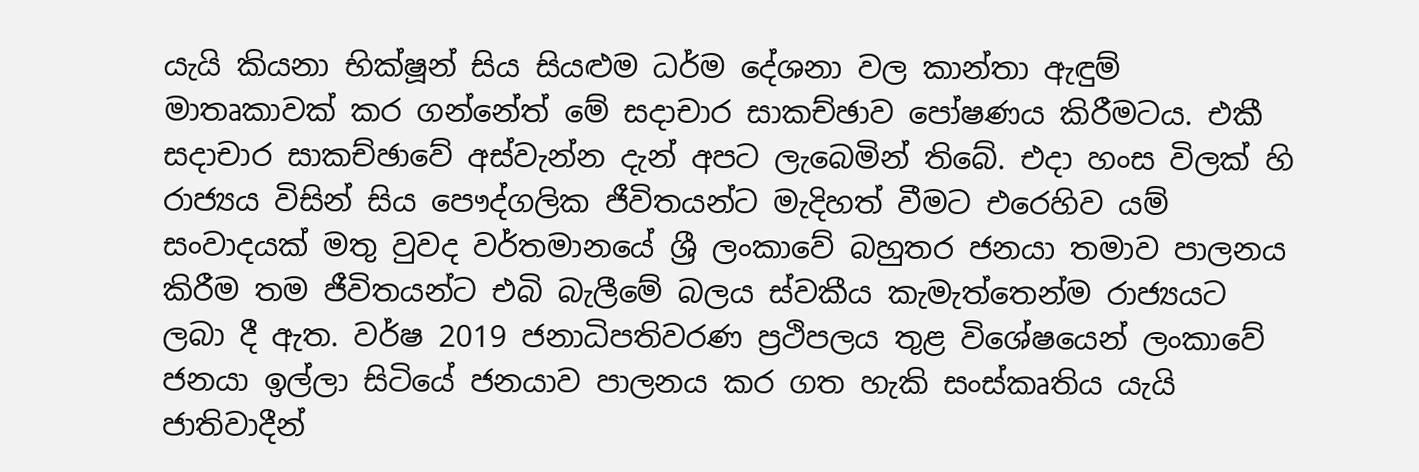යැයි කියනා භික්ෂූන් සිය සියළුම ධර්ම දේශනා වල කාන්තා ඇඳුම් මාතෘකාවක් කර ගන්නේත් මේ සදාචාර සාකච්ඡාව පෝෂණය කිරීමටය. එකී සදාචාර සාකච්ඡාවේ අස්වැන්න දැන් අපට ලැබෙමින් තිබේ. එදා හංස විලක් හි රාජ්‍යය විසින් සිය පෞද්ගලික ජීවිතයන්ට මැදිහත් වීමට එරෙහිව යම් සංවාදයක් මතු වුවද වර්තමානයේ ශ්‍රී ලංකාවේ බහුතර ජනයා තමාව පාලනය කිරීම තම ජීවිතයන්ට එබි බැලීමේ බලය ස්වකීය කැමැත්තෙන්ම රාජ්‍යයට ලබා දී ඇත. වර්ෂ 2019 ජනාධිපතිවරණ ප්‍රථිපලය තුළ විශේෂයෙන් ලංකාවේ ජනයා ඉල්ලා සිටියේ ජනයාව පාලනය කර ගත හැකි සංස්කෘතිය යැයි ජාතිවාදීන්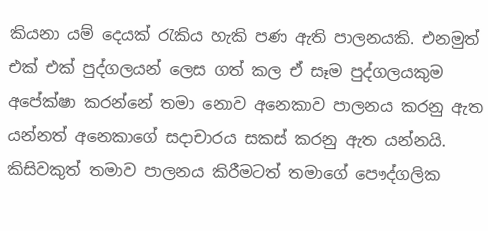කියනා යම් දෙයක් රැකිය හැකි පණ ඇති පාලනයකි. එනමුත් එක් එක් පුද්ගලයන් ලෙස ගත් කල ඒ සෑම පුද්ගලයකුම අපේක්ෂා කරන්නේ තමා නොව අනෙකාව පාලනය කරනු ඇත යන්නත් අනෙකාගේ සදාචාරය සකස් කරනු ඇත යන්නයි. කිසිවකුත් තමාව පාලනය කිරීමටත් තමාගේ පෞද්ගලික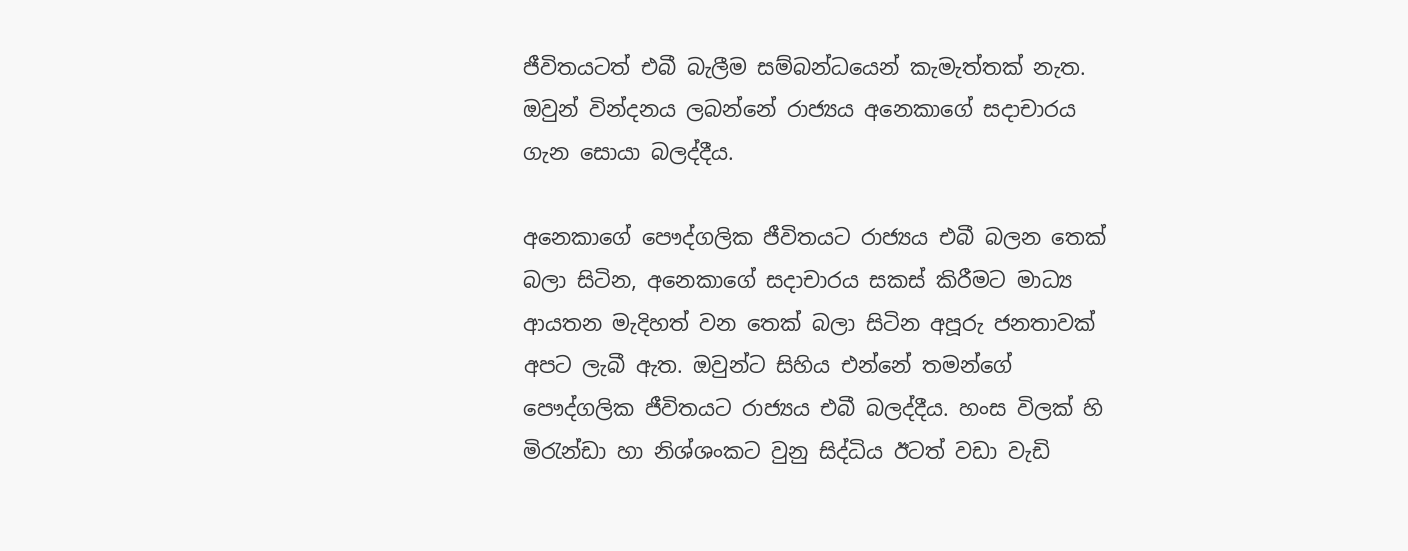ජීවිතයටත් එබී බැලීම සම්බන්ධයෙන් කැමැත්තක් නැත. ඔවුන් වින්දනය ලබන්නේ රාජ්‍යය අනෙකාගේ සදාචාරය ගැන සොයා බලද්දීය.

අනෙකාගේ පෞද්ගලික ජීවිතයට රාජ්‍යය එබී බලන තෙක් බලා සිටින, අනෙකාගේ සදාචාරය සකස් කිරීමට මාධ්‍ය ආයතන මැදිහත් වන තෙක් බලා සිටින අපූරු ජනතාවක් අපට ලැබී ඇත. ඔවුන්ට සිහිය එන්නේ තමන්ගේ පෞද්ගලික ජීවිතයට රාජ්‍යය එබී බලද්දීය. හංස විලක් හි මිරැන්ඩා හා නිශ්ශංකට වුනු සිද්ධිය ඊටත් වඩා වැඩි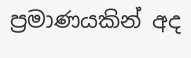ප්‍රමාණයකින් අද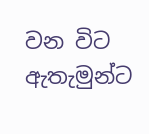වන විට ඇතැමුන්ට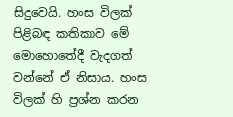සිදුවෙයි. හංස විලක් පිළිබඳ කතිකාව මේ මොහොතේදී වැදගත් වන්නේ ඒ නිසාය. හංස විලක් හි ප්‍රශ්න කරන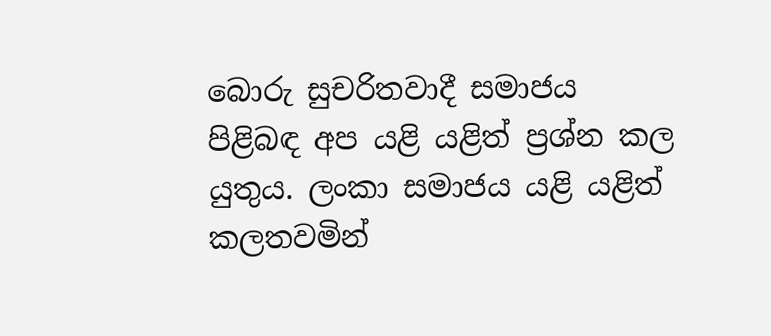බොරු සුචරිතවාදී සමාජය පිළිබඳ අප යළි යළිත් ප්‍රශ්න කල යුතුය. ලංකා සමාජය යළි යළිත් කලතවමින්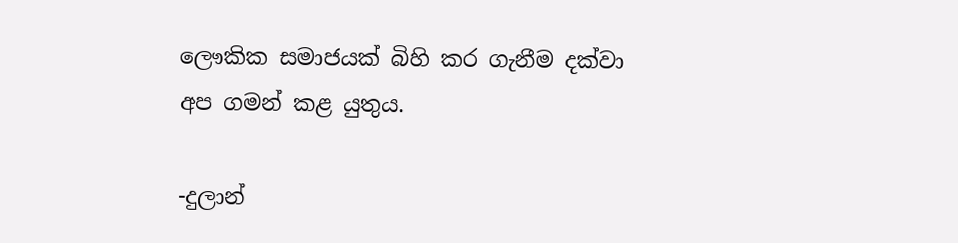ලෞකික සමාජයක් බිහි කර ගැනීම දක්වා අප ගමන් කළ යුතුය.

-දුලාන්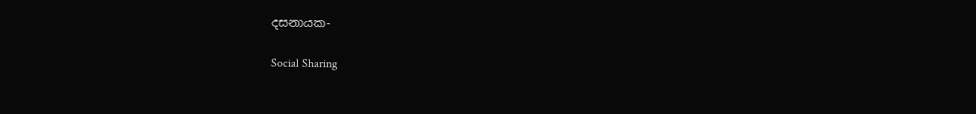දසනායක-

Social Sharing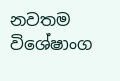නවතම විශේෂාංග